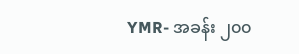YMR- အခန်း ၂၀၀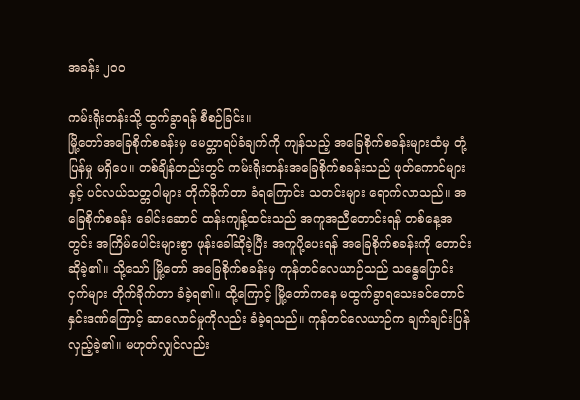အခန်း ၂၀၀

ကမ်းရိုးတန်းသို့ ထွက်ခွာရန် စီစဉ်ခြင်း။
မြို့တော်အခြေစိုက်စခန်းမှ မေတ္တာရပ်ခံချက်ကို ကျန်သည့် အခြေစိုက်စခန်းများထံမှ တုံ့ပြန်မှု မရှိပေ။ တစ်ချိန်တည်းတွင် ကမ်းရိုးတန်းအခြေစိုက်စခန်းသည် ဖုတ်ကောင်များနှင့် ပင်လယ်သတ္တဝါများ တိုက်ခိုက်တာ ခံရကြောင်း သတင်းများ ရောက်လာသည်။ အခြေစိုက်စခန်း ခေါင်းဆောင် ထန်းကျန့်ထင်းသည် အကူအညီတောင်းရန် တစ်နေ့အတွင်း အကြိမ်ပေါင်းများစွာ ဖုန်းခေါ်ဆိုခဲ့ပြီး အကူပို့ပေးရန် အခြေစိုက်စခန်းကို တောင်းဆိုခဲ့၏။ သို့သော် မြို့တော် အခြေစိုက်စခန်းမှ ကုန်တင်လေယာဉ်သည် သန္ဓေပြောင်းငှက်များ တိုက်ခိုက်တာ ခံခဲ့ရ၏။ ထို့ကြောင့် မြို့တော်ကနေ မထွက်ခွာရသေးခင်တောင် နှင်းဒဏ်ကြောင့် ဆာလောင်မှုကိုလည်း ခံခဲ့ရသည်။ ကုန်တင်လေယာဉ်က ချက်ချင်းပြန်လှည့်ခဲ့၏။ မဟုတ်လျှင်လည်း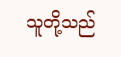သူတို့သည်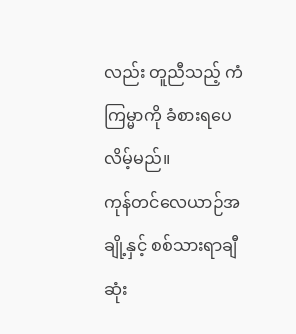လည်း တူညီသည့် ကံကြမ္မာကို ခံစားရပေလိမ့်မည်။
ကုန်တင်လေယာဉ်အချို့နှင့် စစ်သားရာချီ ဆုံး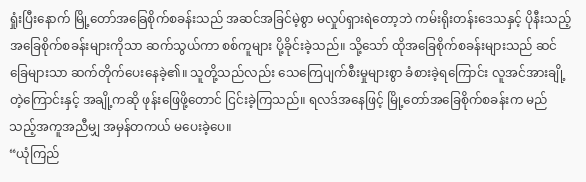ရှုံးပြီးနောက် မြို့တော်အခြေစိုက်စခန်းသည် အဆင်အခြင်မဲ့စွာ မလှုပ်ရှားရဲတော့ဘဲ ကမ်းရိုးတန်းဒေသနှင့် ပိုနီးသည့် အခြေစိုက်စခန်းများကိုသာ ဆက်သွယ်ကာ စစ်ကူများ ပို့ခိုင်းခဲ့သည်။ သို့သော် ထိုအခြေစိုက်စခန်းများသည် ဆင်ခြေများသာ ဆက်တိုက်ပေးနေခဲ့၏။ သူတို့သည်လည်း သေကြေပျက်စီးမှုများစွာ ခံစားခဲ့ရကြောင်း လူအင်အားချို့တဲ့ကြောင်းနှင့် အချို့ကဆို ဖုန်းဖြေဖို့တောင် ငြင်းခဲ့ကြသည်။ ရလဒ်အနေဖြင့် မြို့တော်အခြေစိုက်စခန်းက မည်သည့်အကူအညီမျှ အမှန်တကယ် မပေးခဲ့ပေ။
“ယုံကြည်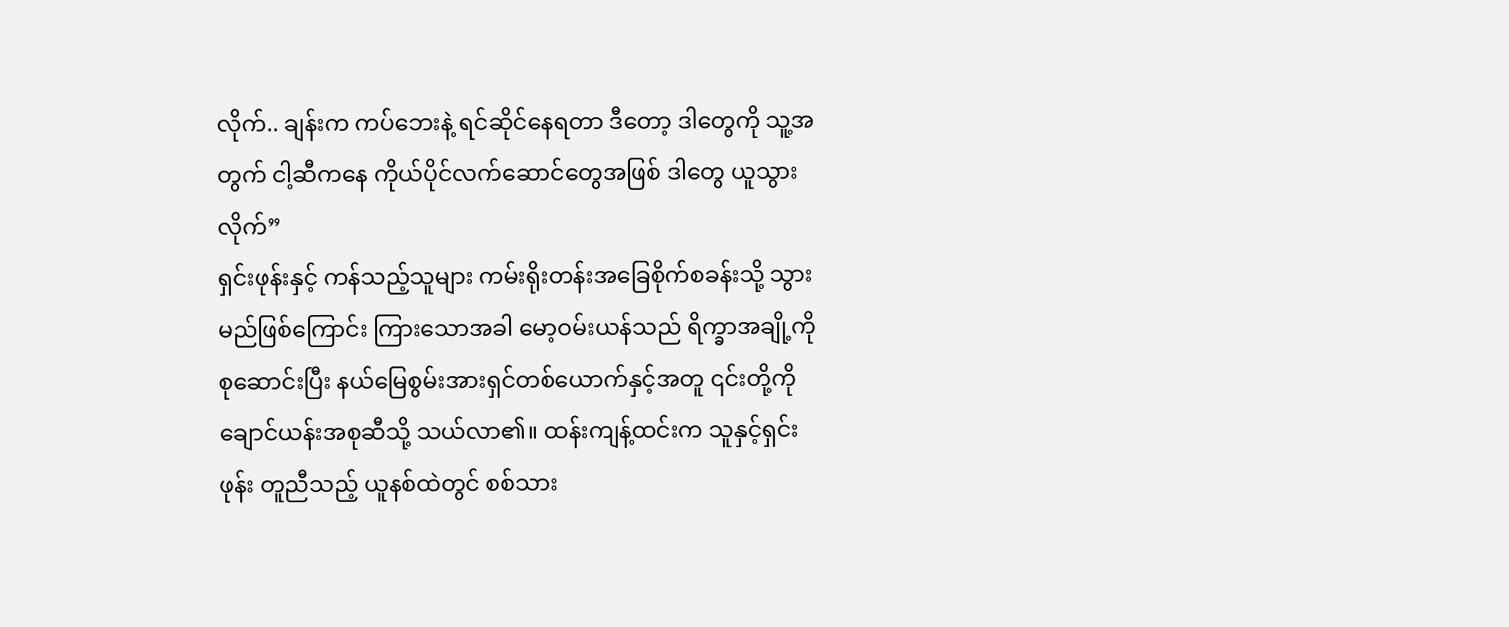လိုက်.. ချန်းက ကပ်ဘေးနဲ့ ရင်ဆိုင်နေရတာ ဒီတော့ ဒါတွေကို သူ့အတွက် ငါ့ဆီကနေ ကိုယ်ပိုင်လက်ဆောင်တွေအဖြစ် ဒါတွေ ယူသွားလိုက်”
ရှင်းဖုန်းနှင့် ကန်သည့်သူများ ကမ်းရိုးတန်းအခြေစိုက်စခန်းသို့ သွားမည်ဖြစ်ကြောင်း ကြားသောအခါ မော့ဝမ်းယန်သည် ရိက္ခာအချို့ကို စုဆောင်းပြီး နယ်မြေစွမ်းအားရှင်တစ်ယောက်နှင့်အတူ ၎င်းတို့ကို ချောင်ယန်းအစုဆီသို့ သယ်လာ၏။ ထန်းကျန့်ထင်းက သူနှင့်ရှင်းဖုန်း တူညီသည့် ယူနစ်ထဲတွင် စစ်သား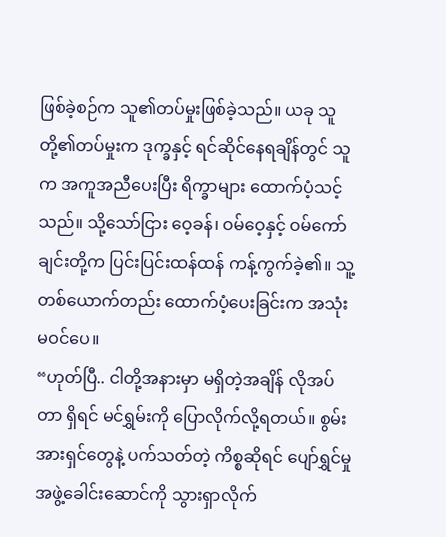ဖြစ်ခဲ့စဉ်က သူ၏တပ်မှုးဖြစ်ခဲ့သည်။ ယခု သူတို့၏တပ်မှုးက ဒုက္ခနှင့် ရင်ဆိုင်နေရချိန်တွင် သူက အကူအညီပေးပြီး ရိက္ခာများ ထောက်ပံ့သင့်သည်။ သို့သော်ငြား ဝေ့ခန်၊ ဝမ်ဝေ့နှင့် ဝမ်ကော်ချင်းတို့က ပြင်းပြင်းထန်ထန် ကန့်ကွက်ခဲ့၏။ သူ့တစ်ယောက်တည်း ထောက်ပံ့ပေးခြင်းက အသုံးမဝင်ပေ။
“ဟုတ်ပြီ.. ငါတို့အနားမှာ မရှိတဲ့အချိန် လိုအပ်တာ ရှိရင် မင်ရွှမ်းကို ပြောလိုက်လို့ရတယ်။ စွမ်းအားရှင်တွေနဲ့ ပက်သတ်တဲ့ ကိစ္စဆိုရင် ပျော်ရွှင်မှု အဖွဲ့ခေါင်းဆောင်ကို သွားရှာလိုက်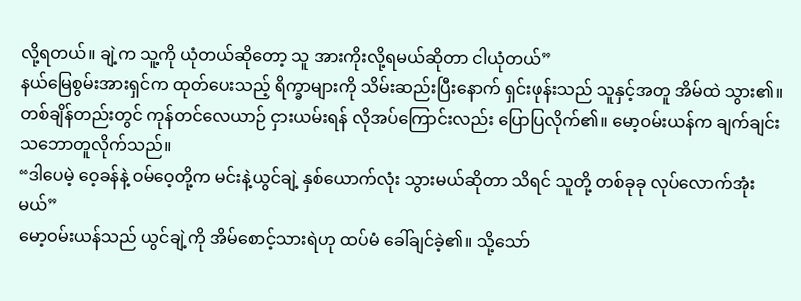လို့ရတယ်။ ချဲ့က သူ့ကို ယုံတယ်ဆိုတော့ သူ အားကိုးလို့ရမယ်ဆိုတာ ငါယုံတယ်”
နယ်မြေစွမ်းအားရှင်က ထုတ်ပေးသည့် ရိက္ခာများကို သိမ်းဆည်းပြီးနောက် ရှင်းဖုန်းသည် သူနှင့်အတူ အိမ်ထဲ သွား၏။ တစ်ချိန်တည်းတွင် ကုန်တင်လေယာဉ် ငှားယမ်းရန် လိုအပ်ကြောင်းလည်း ပြောပြလိုက်၏။ မော့ဝမ်းယန်က ချက်ချင်း သဘောတူလိုက်သည်။
“ဒါပေမဲ့ ဝေ့ခန်နဲ့ ဝမ်ဝေ့တို့က မင်းနဲ့ယွင်ချဲ့ နှစ်ယောက်လုံး သွားမယ်ဆိုတာ သိရင် သူတို့ တစ်ခုခု လုပ်လောက်အုံးမယ်”
မော့ဝမ်းယန်သည် ယွင်ချဲ့ကို အိမ်စောင့်သားရဲဟု ထပ်မံ ခေါ်ချင်ခဲ့၏။ သို့သော်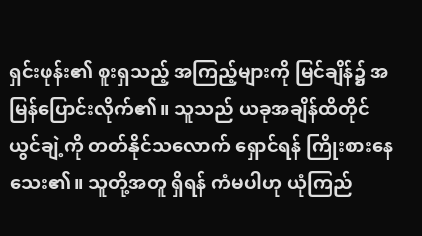ရှင်းဖုန်း၏ စူးရှသည့် အကြည့်များကို မြင်ချိန်၌ အမြန်ပြောင်းလိုက်၏။ သူသည် ယခုအချိန်ထိတိုင် ယွင်ချဲ့ကို တတ်နိုင်သလောက် ရှောင်ရန် ကြိုးစားနေသေး၏။ သူတို့အတူ ရှိရန် ကံမပါဟု ယုံကြည်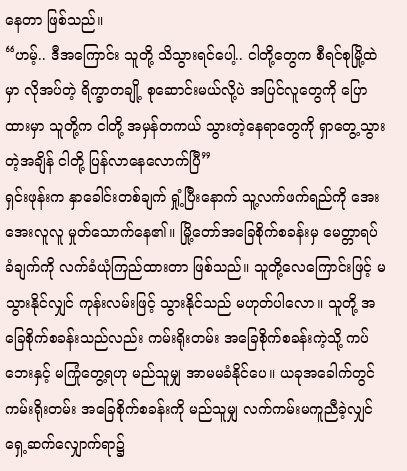နေတာ ဖြစ်သည်။
“ဟမ့်.. ဒီအကြောင်း သူတို့ သိသွားရင်ပေါ့.. ငါတို့တွေက စီရင်စုမြို့ထဲမှာ လိုအပ်တဲ့ ရိက္ခာတချို့ စုဆောင်းမယ်လို့ပဲ အပြင်လူတွေကို ပြောထားမှာ သူတို့က ငါတို့ အမှန်တကယ် သွားတဲ့နေရာတွေကို ရှာတွေ့သွားတဲ့အချိန် ငါတို့ ပြန်လာနေလောက်ပြီ”
ရှင်းဖုန်းက နှာခေါင်းတစ်ချက် ရှုံ့ပြီးနောက် သူ့လက်ဖက်ရည်ကို အေးအေးလူလူ မှုတ်သောက်နေ၏။ မြို့တော်အခြေစိုက်စခန်းမှ မေတ္တာရပ်ခံချက်ကို လက်ခံယုံကြည်ထားတာ ဖြစ်သည်။ သူတို့လေကြောင်းဖြင့် မသွားနိုင်လျှင် ကုန်းလမ်းဖြင့် သွားနိုင်သည် မဟုတ်ပါလော။ သူတို့ အခြေစိုက်စခန်းသည်လည်း ကမ်းရိုးတမ်း အခြေစိုက်စခန်းကဲ့သို့ ကပ်ဘေးနှင့် မကြုံတွေ့ရဟု မည်သူမျှ အာမမခံနိုင်ပေ။ ယခုအခေါက်တွင် ကမ်းရိုးတမ်း အခြေစိုက်စခန်းကို မည်သူမျှ လက်ကမ်းမကူညီခဲ့လျှင် ရှေ့ဆက်လျှောက်ရာ၌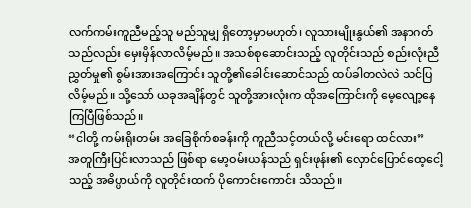လက်ကမ်းကူညီမည့်သူ မည်သူမျှ ရှိတော့မှာမဟုတ်၊ လူသားမျိုးနွယ်၏ အနာဂတ်သည်လည်း မှေးမှိန်လာလိမ့်မည်။ အသစ်စုဆောင်းသည့် လူတိုင်းသည် စည်းလုံးညီညွှတ်မှု၏ စွမ်းအားအကြောင်း သူတို့၏ခေါင်းဆောင်သည် ထပ်ခါတလဲလဲ သင်ပြလိမ့်မည်။ သို့သော် ယခုအချိန်တွင် သူတို့အားလုံးက ထိုအကြောင်းကို မေ့လျော့နေကြပြီဖြစ်သည်။
“ငါတို့ ကမ်းရိုးတမ်း အခြေစိုက်စခန်းကို ကူညီသင့်တယ်လို့ မင်းရော ထင်လား”
အတူကြီးပြင်းလာသည် ဖြစ်ရာ မော့ဝမ်းယန်သည် ရှင်းဖုန်း၏ လှောင်ပြောင်ထေ့ငေါ့သည့် အဓိပ္ပာယ်ကို လူတိုင်းထက် ပိုကောင်းကောင်း သိသည်။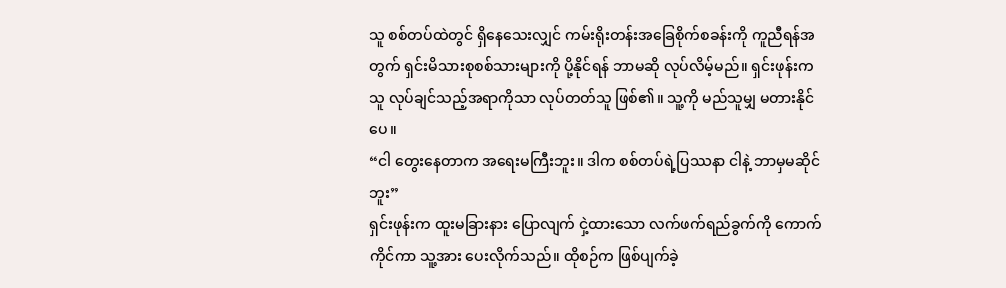သူ စစ်တပ်ထဲတွင် ရှိနေသေးလျှင် ကမ်းရိုးတန်းအခြေစိုက်စခန်းကို ကူညီရန်အတွက် ရှင်းမိသားစုစစ်သားများကို ပို့နိုင်ရန် ဘာမဆို လုပ်လိမ့်မည်။ ရှင်းဖုန်းက သူ လုပ်ချင်သည့်အရာကိုသာ လုပ်တတ်သူ ဖြစ်၏။ သူ့ကို မည်သူမျှ မတားနိုင်ပေ။
“ငါ တွေးနေတာက အရေးမကြီးဘူး။ ဒါက စစ်တပ်ရဲ့ပြဿနာ ငါနဲ့ ဘာမှမဆိုင်ဘူး”
ရှင်းဖုန်းက ထူးမခြားနား ပြောလျက် ငှဲ့ထားသော လက်ဖက်ရည်ခွက်ကို ကောက်ကိုင်ကာ သူ့အား ပေးလိုက်သည်။ ထိုစဉ်က ဖြစ်ပျက်ခဲ့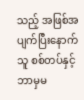သည့် အဖြစ်အပျက်ပြီးနောက် သူ စစ်တပ်နှင့် ဘာမှမ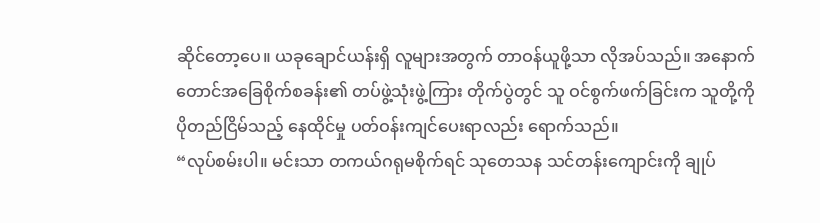ဆိုင်တော့ပေ။ ယခုချောင်ယန်းရှိ လူများအတွက် တာဝန်ယူဖို့သာ လိုအပ်သည်။ အနောက်တောင်အခြေစိုက်စခန်း၏ တပ်ဖွဲ့သုံးဖွဲ့ကြား တိုက်ပွဲတွင် သူ ဝင်စွက်ဖက်ခြင်းက သူတို့ကို ပိုတည်ငြိမ်သည့် နေထိုင်မှု ပတ်ဝန်းကျင်ပေးရာလည်း ရောက်သည်။
“လုပ်စမ်းပါ။ မင်းသာ တကယ်ဂရုမစိုက်ရင် သုတေသန သင်တန်းကျောင်းကို ချုပ်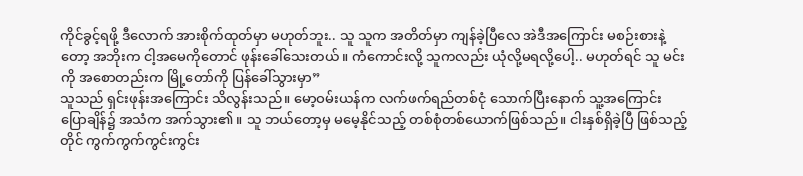ကိုင်ခွင့်ရဖို့ ဒီလောက် အားစိုက်ထုတ်မှာ မဟုတ်ဘူး.. သူ သူက အတိတ်မှာ ကျန်ခဲ့ပြီလေ အဲဒီအကြောင်း မစဉ်းစားနဲ့တော့ အဘိုးက ငါ့အမေကိုတောင် ဖုန်းခေါ်သေးတယ်။ ကံကောင်းလို့ သူကလည်း ယုံလို့မရလို့ပေါ့.. မဟုတ်ရင် သူ မင်းကို အစောတည်းက မြို့တော်ကို ပြန်ခေါ်သွားမှာ”
သူသည် ရှင်းဖုန်းအကြောင်း သိလွန်းသည်။ မော့ဝမ်းယန်က လက်ဖက်ရည်တစ်ငုံ သောက်ပြီးနောက် သူ့အကြောင်း ပြောချိန်၌ အသံက အက်သွား၏။ သူ ဘယ်တော့မှ မမေ့နိုင်သည့် တစ်စုံတစ်ယောက်ဖြစ်သည်။ ငါးနှစ်ရှိခဲ့ပြီ ဖြစ်သည့်တိုင် ကွက်ကွက်ကွင်းကွင်း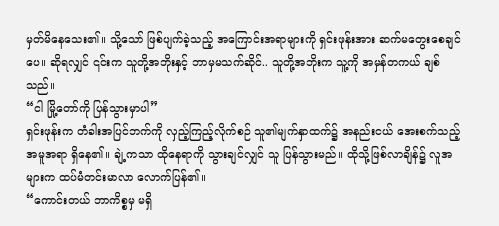မှတ်မိနေသေး၏။ သို့သော် ဖြစ်ပျက်ခဲ့သည့် အကြောင်းအရာများကို ရှင်းဖုန်းအား ဆက်မတွေးစေချင်ပေ။ ဆိုရလျှင် ၎င်းက သူတို့အဘိုးနှင့် ဘာမှမသက်ဆိုင်.. သူတို့အဘိုးက သူ့ကို အမှန်တကယ် ချစ်သည်။
“ငါ မြို့တော်ကို ပြန်သွားမှာပါ”
ရှင်းဖုန်းက တံခါးအပြင်ဘက်ကို လှည့်ကြည့်လိုက်စဉ် သူ၏မျက်နှာထက်၌ အနည်းငယ် အေးစက်သည့် အမူအရာ ရှိနေ၏။ ချဲ့ကသာ ထိုနေရာကို သွားချင်လျှင် သူ ပြန်သွားမည်။ ထိုသို့ဖြစ်လာချိန်၌ လူအများက ထပ်မံတင်းမာလာ လောက်ပြန်၏။
“ကောင်းတယ် ဘာကိစ္စမှ မရှိ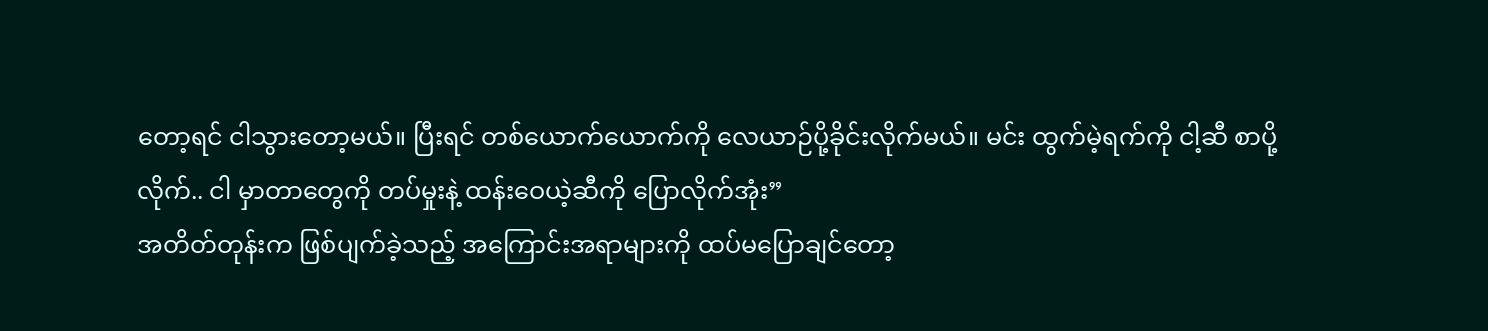တော့ရင် ငါသွားတော့မယ်။ ပြီးရင် တစ်ယောက်ယောက်ကို လေယာဉ်ပို့ခိုင်းလိုက်မယ်။ မင်း ထွက်မဲ့ရက်ကို ငါ့ဆီ စာပို့လိုက်.. ငါ မှာတာတွေကို တပ်မှုးနဲ့ ထန်းဝေယဲ့ဆီကို ပြောလိုက်အုံး”
အတိတ်တုန်းက ဖြစ်ပျက်ခဲ့သည့် အကြောင်းအရာများကို ထပ်မပြောချင်တော့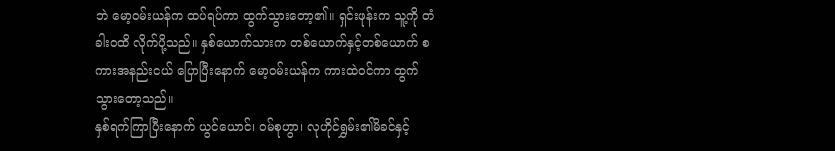ဘဲ မော့ဝမ်းယန်က ထပ်ရပ်ကာ ထွက်သွားတော့၏။ ရှင်းဖုန်းက သူ့ကို တံခါးဝထိ လိုက်ပို့သည်။ နှစ်ယောက်သားက တစ်ယောက်နှင့်တစ်ယောက် စကားအနည်းငယ် ပြောပြီးနောက် မော့ဝမ်းယန်က ကားထဲဝင်ကာ ထွက်သွားတော့သည်။
နှစ်ရက်ကြာပြီးနောက် ယွင်ယောင်၊ ဝမ်စုဟွာ၊ လုဟိုင်ရွှမ်း၏မိခင်နှင့်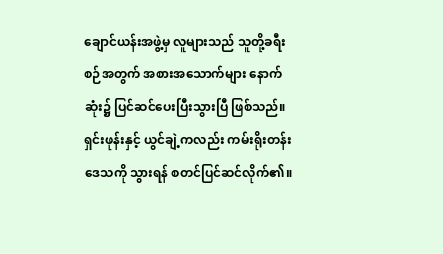ချောင်ယန်းအဖွဲ့မှ လူများသည် သူတို့ခရီးစဉ်အတွက် အစားအသောက်များ နောက်ဆုံး၌ ပြင်ဆင်ပေးပြီးသွားပြီ ဖြစ်သည်။ ရှင်းဖုန်းနှင့် ယွင်ချဲ့ကလည်း ကမ်းရိုးတန်း ဒေသကို သွားရန် စတင်ပြင်ဆင်လိုက်၏။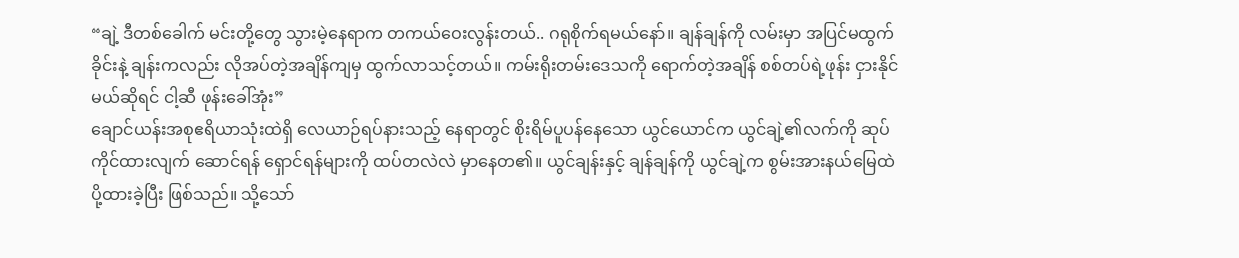“ချဲ့ ဒီတစ်ခေါက် မင်းတို့တွေ သွားမဲ့နေရာက တကယ်ဝေးလွန်းတယ်.. ဂရုစိုက်ရမယ်နော်။ ချန်ချန်ကို လမ်းမှာ အပြင်မထွက်ခိုင်းနဲ့ ချန်းကလည်း လိုအပ်တဲ့အချိန်ကျမှ ထွက်လာသင့်တယ်။ ကမ်းရိုးတမ်းဒေသကို ရောက်တဲ့အချိန် စစ်တပ်ရဲ့ဖုန်း ငှားနိုင်မယ်ဆိုရင် ငါ့ဆီ ဖုန်းခေါ်အုံး”
ချောင်ယန်းအစုဧရိယာသုံးထဲရှိ လေယာဉ်ရပ်နားသည့် နေရာတွင် စိုးရိမ်ပူပန်နေသော ယွင်ယောင်က ယွင်ချဲ့၏လက်ကို ဆုပ်ကိုင်ထားလျက် ဆောင်ရန် ရှောင်ရန်များကို ထပ်တလဲလဲ မှာနေတ၏။ ယွင်ချန်းနှင့် ချန်ချန်ကို ယွင်ချဲ့က စွမ်းအားနယ်မြေထဲ ပို့ထားခဲ့ပြီး ဖြစ်သည်။ သို့သော်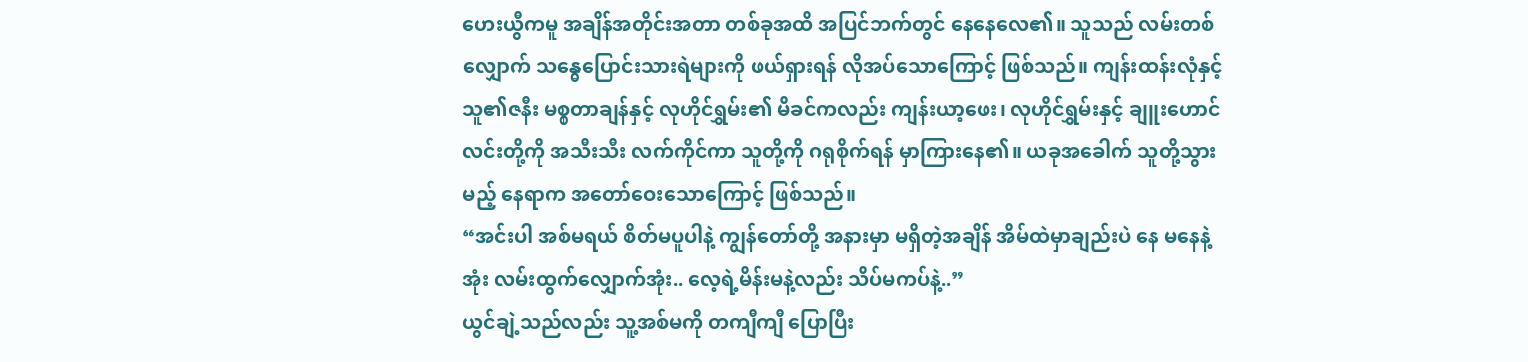ဟေးယွီကမူ အချိန်အတိုင်းအတာ တစ်ခုအထိ အပြင်ဘက်တွင် နေနေလေ၏။ သူသည် လမ်းတစ်လျှောက် သန္ဓေပြောင်းသားရဲများကို ဖယ်ရှားရန် လိုအပ်သောကြောင့် ဖြစ်သည်။ ကျန်းထန်းလုံနှင့် သူ၏ဇနီး မစ္စတာချန်နှင့် လုဟိုင်ရွှမ်း၏ မိခင်ကလည်း ကျန်းယာ့ဖေး၊ လုဟိုင်ရွှမ်းနှင့် ချူးဟောင်လင်းတို့ကို အသီးသီး လက်ကိုင်ကာ သူတို့ကို ဂရုစိုက်ရန် မှာကြားနေ၏။ ယခုအခေါက် သူတို့သွားမည့် နေရာက အတော်ဝေးသောကြောင့် ဖြစ်သည်။
“အင်းပါ အစ်မရယ် စိတ်မပူပါနဲ့ ကျွန်တော်တို့ အနားမှာ မရှိတဲ့အချိန် အိမ်ထဲမှာချည်းပဲ နေ မနေနဲ့အုံး လမ်းထွက်လျှောက်အုံး.. လေ့ရဲ့မိန်းမနဲ့လည်း သိပ်မကပ်နဲ့..”
ယွင်ချဲ့သည်လည်း သူ့အစ်မကို တကျီကျီ ပြောပြီး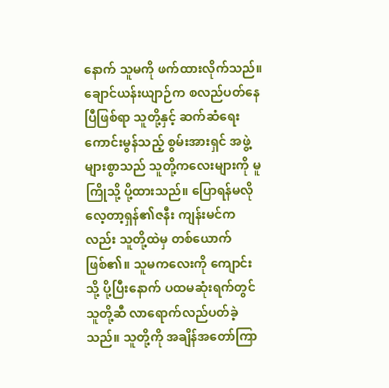နောက် သူမကို ဖက်ထားလိုက်သည်။ ချောင်ယန်းယျာဉ်က စလည်ပတ်နေပြီဖြစ်ရာ သူတို့နှင့် ဆက်ဆံရေး ကောင်းမွန်သည့် စွမ်းအားရှင် အဖွဲ့များစွာသည် သူတို့ကလေးများကို မူကြိုသို့ ပို့ထားသည်။ ပြောရန်မလို လေ့တာ့ရှန်၏ဇနီး ကျန်းမင်ကလည်း သူတို့ထဲမှ တစ်ယောက် ဖြစ်၏။ သူမကလေးကို ကျောင်းသို့ ပို့ပြီးနောက် ပထမဆုံးရက်တွင် သူတို့ဆီ လာရောက်လည်ပတ်ခဲ့သည်။ သူတို့ကို အချိန်အတော်ကြာ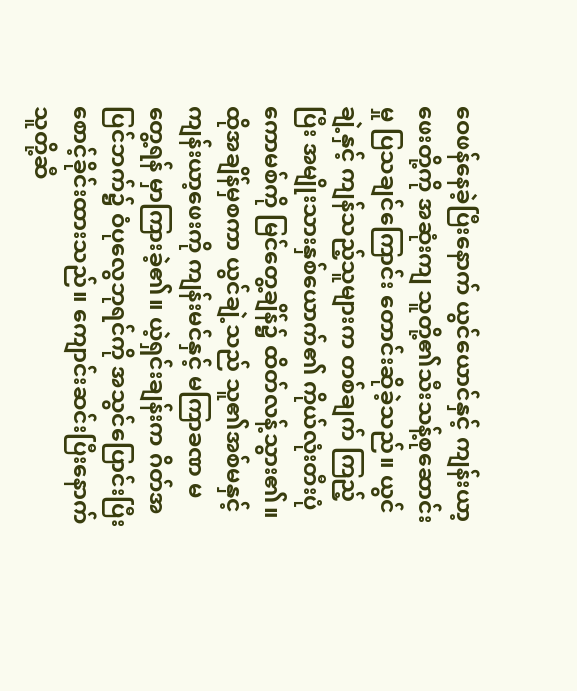ဝေဖန်နေခဲ့ပြီးနောက် ယွင်ယောင်နှင့် ကျန်းယာ့ဖေးတို့ကို အဆုံးကျ သူတို့၏သီးသန့်စုဆောင်းမှု ပြသချင်ကြောင်း တောင်းဆိုခဲ့သည်။ ယွင်ချဲ့နှင့် ကျန်သည့်သူများက တစ်ချက် ကြည့်ပြီး အမျိုးသားနှစ်ယောက်၏ ကိုယ်လုံးတီးပုံကောမစ်ကို မြင်တွေ့ချိန်၌ ထိတ်လန့်သွား၏။ ထိုအချိန်မှစကာ ယွင်ချဲ့သည် သူ၏အစ်မနှင့် ကျန်းယာ့ဖေးကို ကျန်းမင်နှင့် မကြာခဏ မတွေ့ရန် မှာကြားခဲ့၏။ ယဲ့ရှင်းချန်းက ဂိတ်အပြင်ဘက်၌ ဝံပုလွေဘုရင်ကို အသွင်ပြောင်းပြီး စောင့်ခိုင်းထားသည်။ ကျောင်းဆင်းပြီးနောက် သူတို့ဆီ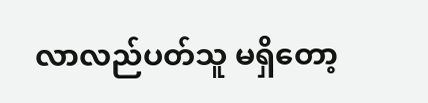လာလည်ပတ်သူ မရှိတော့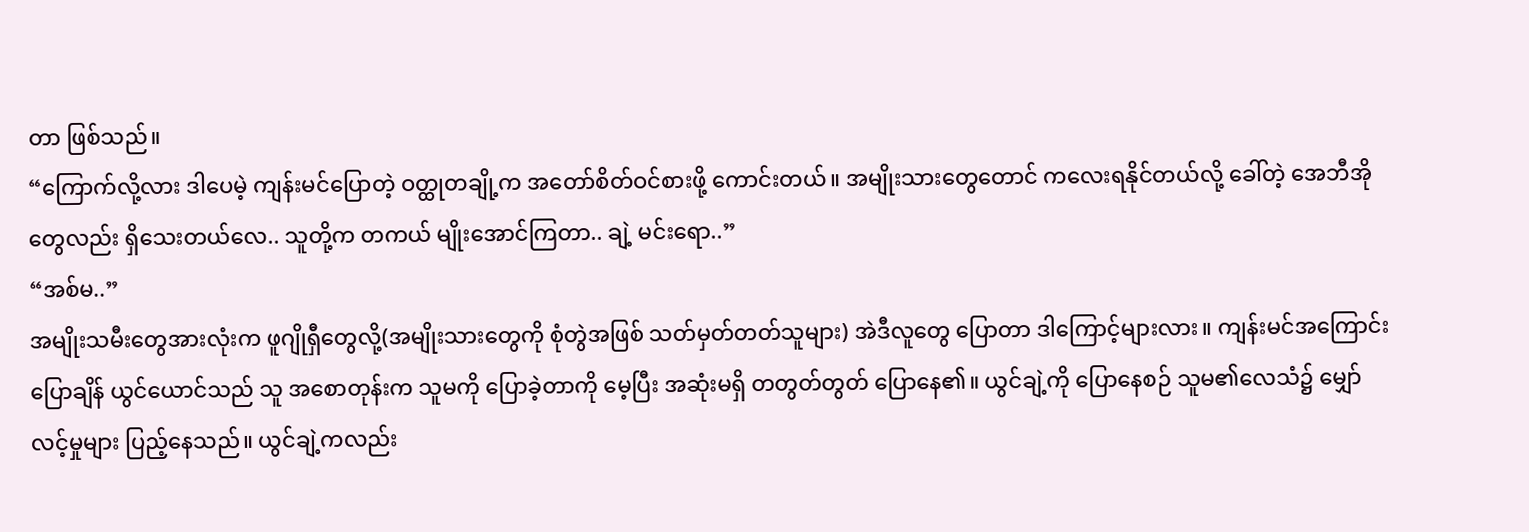တာ ဖြစ်သည်။
“ကြောက်လို့လား ဒါပေမဲ့ ကျန်းမင်ပြောတဲ့ ဝတ္ထုတချို့က အတော်စိတ်ဝင်စားဖို့ ကောင်းတယ်။ အမျိုးသားတွေတောင် ကလေးရနိုင်တယ်လို့ ခေါ်တဲ့ အေဘီအိုတွေလည်း ရှိသေးတယ်လေ.. သူတို့က တကယ် မျိုးအောင်ကြတာ.. ချဲ့ မင်းရော..”
“အစ်မ..”
အမျိုးသမီးတွေအားလုံးက ဖူဂျိုရှီတွေလို့(အမျိုးသားတွေကို စုံတွဲအဖြစ် သတ်မှတ်တတ်သူများ) အဲဒီလူတွေ ပြောတာ ဒါကြောင့်များလား။ ကျန်းမင်အကြောင်း ပြောချိန် ယွင်ယောင်သည် သူ အစောတုန်းက သူမကို ပြောခဲ့တာကို မေ့ပြီး အဆုံးမရှိ တတွတ်တွတ် ပြောနေ၏။ ယွင်ချဲ့ကို ပြောနေစဉ် သူမ၏လေသံ၌ မျှော်လင့်မှုများ ပြည့်နေသည်။ ယွင်ချဲ့ကလည်း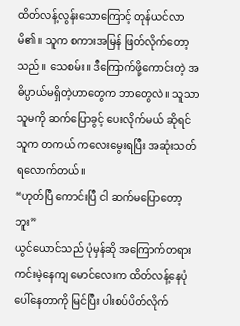ထိတ်လန့်လွန်းသောကြောင့် တုန်ယင်လာမိ၏။ သူက စကားအမြန် ဖြတ်လိုက်တော့သည်။ သေစမ်း။ ဒီကြောက်ဖို့ကောင်းတဲ့ အဓိပ္ပာယ်မရှိတဲ့ဟာတွေက ဘာတွေလဲ။ သူသာ သူမကို ဆက်ပြောခွင့် ပေးလိုက်မယ် ဆိုရင် သူက တကယ် ကလေးမွေးရပြီး အဆုံးသတ်ရလောက်တယ်။
“ဟုတ်ပြီ ကောင်းပြီ ငါ ဆက်မပြောတော့ဘူး”
ယွင်ယောင်သည် ပုံမှန်ဆို အကြောက်တရား ကင်းမဲ့နေကျ မောင်လေးက ထိတ်လန့်နေပုံပေါ်နေတာကို မြင်ပြီး ပါးစပ်ပိတ်လိုက်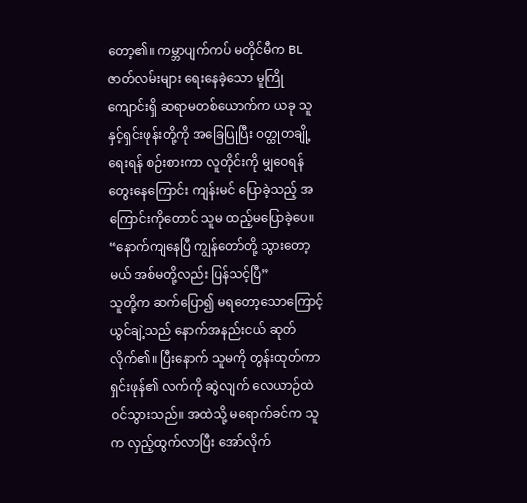တော့၏။ ကမ္ဘာပျက်ကပ် မတိုင်မီက BLဇာတ်လမ်းများ ရေးနေခဲ့သော မူကြိုကျောင်းရှိ ဆရာမတစ်ယောက်က ယခု သူနှင့်ရှင်းဖုန်းတို့ကို အခြေပြုပြီး ဝတ္ထုတချို့ရေးရန် စဉ်းစားကာ လူတိုင်းကို မျှဝေရန် တွေးနေကြောင်း ကျန်းမင် ပြောခဲ့သည့် အကြောင်းကိုတောင် သူမ ထည့်မပြောခဲ့ပေ။
“နောက်ကျနေပြီ ကျွန်တော်တို့ သွားတော့မယ် အစ်မတို့လည်း ပြန်သင့်ပြီ”
သူတို့က ဆက်ပြော၍ မရတော့သောကြောင့် ယွင်ချဲ့သည် နောက်အနည်းငယ် ဆုတ်လိုက်၏။ ပြီးနောက် သူမကို တွန်းထုတ်ကာ ရှင်းဖုန်၏ လက်ကို ဆွဲလျက် လေယာဉ်ထဲ ဝင်သွားသည်။ အထဲသို့ မရောက်ခင်က သူက လှည့်ထွက်လာပြီး အော်လိုက်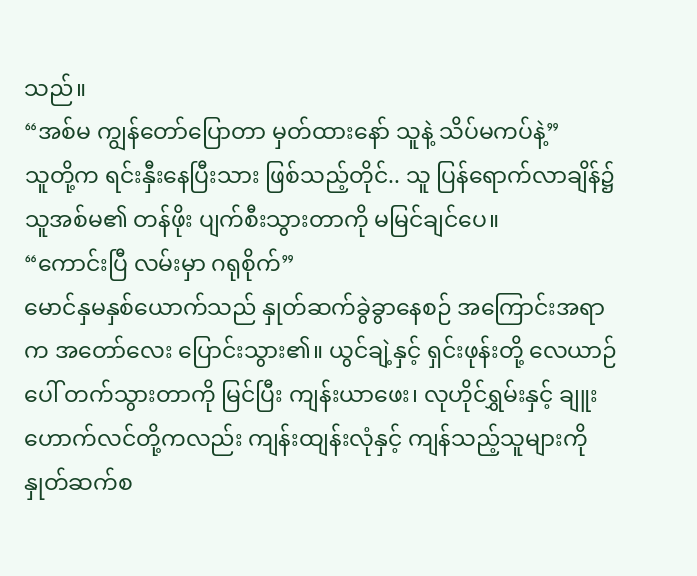သည်။
“အစ်မ ကျွန်တော်ပြောတာ မှတ်ထားနော် သူနဲ့ သိပ်မကပ်နဲ့”
သူတို့က ရင်းနှီးနေပြီးသား ဖြစ်သည့်တိုင်.. သူ ပြန်ရောက်လာချိန်၌ သူအစ်မ၏ တန်ဖိုး ပျက်စီးသွားတာကို မမြင်ချင်ပေ။
“ကောင်းပြီ လမ်းမှာ ဂရုစိုက်”
မောင်နှမနှစ်ယောက်သည် နှုတ်ဆက်ခွဲခွာနေစဉ် အကြောင်းအရာက အတော်လေး ပြောင်းသွား၏။ ယွင်ချဲ့နှင့် ရှင်းဖုန်းတို့ လေယာဉ်ပေါ် တက်သွားတာကို မြင်ပြီး ကျန်းယာဖေး၊ လုဟိုင်ရွှမ်းနှင့် ချူးဟောက်လင်တို့ကလည်း ကျန်းထျန်းလုံနှင့် ကျန်သည့်သူများကို နှုတ်ဆက်စ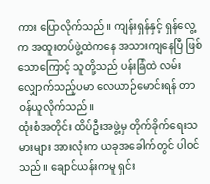ကား ပြောလိုက်သည်။ ကျန်းရှန်နှင့် ရှန်လွေ့က အထူးတပ်ဖွဲ့ထဲကနေ အသားကျနေပြီ ဖြစ်သောကြောင့် သူတို့သည် ပန်းခြံထဲ လမ်းလျှောက်သည့်ပမာ လေယာဉ်မောင်းရန် တာဝန်ယူလိုက်သည်။
ထုံးစံအတိုင်း ထိပ်ဦးအဖွဲ့မှ တိုက်ခိုက်ရေးသမားများ အားလုံးက ယခုအခေါက်တွင် ပါဝင်သည်။ ချောင်ယန်းကမူ ရှင်း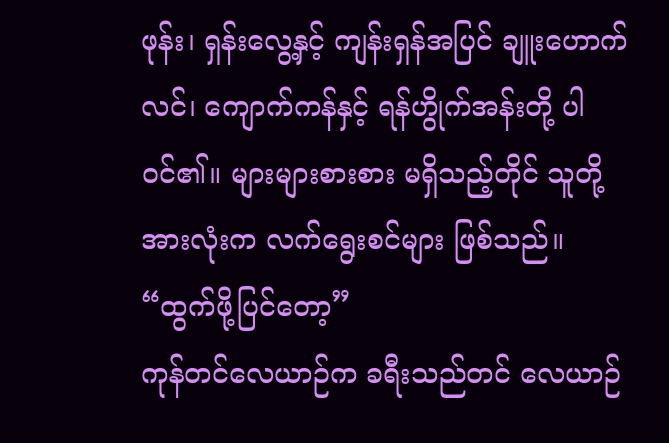ဖုန်း၊ ရှန်းလွေ့နှင့် ကျန်းရှန်အပြင် ချူးဟောက်လင်၊ ကျောက်ကန်နှင့် ရန်ဟွိုက်အန်းတို့ ပါဝင်၏။ များများစားစား မရှိသည့်တိုင် သူတို့အားလုံးက လက်ရွေးစင်များ ဖြစ်သည်။
“ထွက်ဖို့ပြင်တော့”
ကုန်တင်လေယာဉ်က ခရီးသည်တင် လေယာဉ်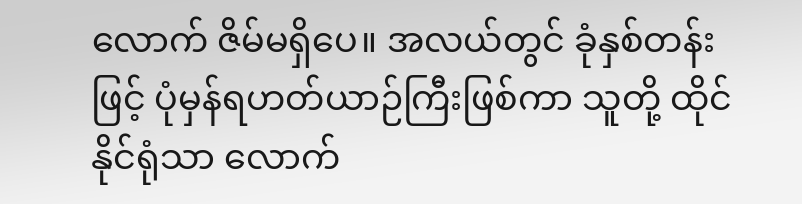လောက် ဇိမ်မရှိပေ။ အလယ်တွင် ခုံနှစ်တန်းဖြင့် ပုံမှန်ရဟတ်ယာဉ်ကြီးဖြစ်ကာ သူတို့ ထိုင်နိုင်ရုံသာ လောက်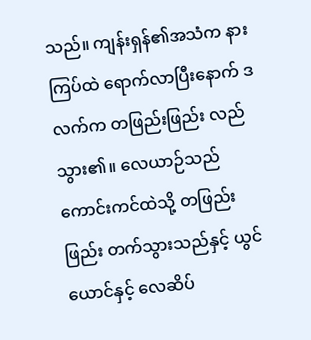သည်။ ကျန်းရှန်၏အသံက နားကြပ်ထဲ ရောက်လာပြီးနောက် ဒလက်က တဖြည်းဖြည်း လည်သွား၏။ လေယာဉ်သည် ကောင်းကင်ထဲသို့ တဖြည်းဖြည်း တက်သွားသည်နှင့် ယွင်ယောင်နှင့် လေဆိပ်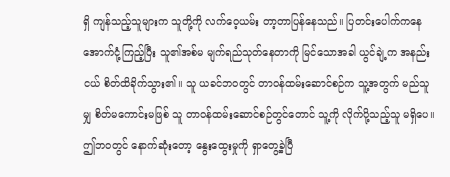ရှိ ကျန်သည့်သူများက သူတို့ကို လက်ဝေ့ယမ်း တာ့တာပြန်နေသည်။ ပြတင်းပေါက်ကနေ အောက်ငုံ့ကြည့်ပြီး သူ၏အစ်မ မျက်ရည်သုတ်နေတာကို မြင်သောအခါ ယွင်ချဲ့က အနည်းငယ် စိတ်ထိခိုက်သွား၏။ သူ ယခင်ဘဝတွင် တာဝန်ထမ်းဆောင်စဉ်က သူ့အတွက် မည်သူမျှ စိတ်မကောင်းမဖြစ် သူ တာဝန်ထမ်းဆောင်စဉ်တွင်တောင် သူ့ကို လိုက်ပို့သည့်သူ မရှိပေ။ ဤဘဝတွင် နောက်ဆုံးတော့ နွေးထွေးမှုကို ရှာတွေ့ခဲ့ပြီ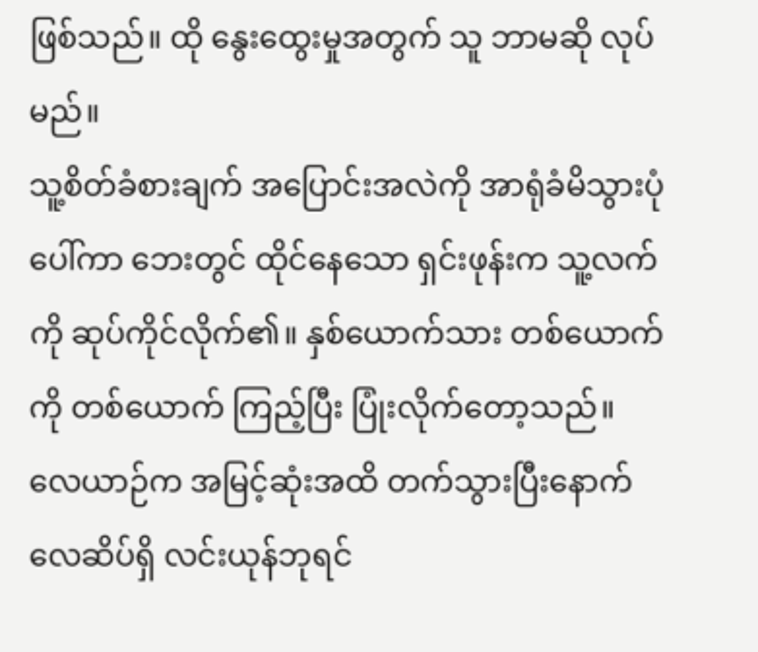ဖြစ်သည်။ ထို နွေးထွေးမှုအတွက် သူ ဘာမဆို လုပ်မည်။
သူ့စိတ်ခံစားချက် အပြောင်းအလဲကို အာရုံခံမိသွားပုံပေါ်ကာ ဘေးတွင် ထိုင်နေသော ရှင်းဖုန်းက သူ့လက်ကို ဆုပ်ကိုင်လိုက်၏။ နှစ်ယောက်သား တစ်ယောက်ကို တစ်ယောက် ကြည့်ပြီး ပြုံးလိုက်တော့သည်။
လေယာဉ်က အမြင့်ဆုံးအထိ တက်သွားပြီးနောက် လေဆိပ်ရှိ လင်းယုန်ဘုရင်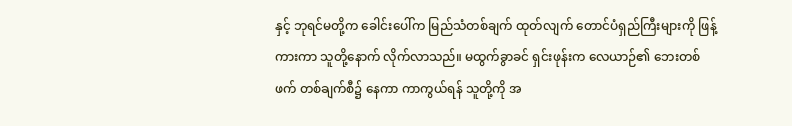နှင့် ဘုရင်မတို့က ခေါင်းပေါ်က မြည်သံတစ်ချက် ထုတ်လျက် တောင်ပံရှည်ကြီးများကို ဖြန့်ကားကာ သူတို့နောက် လိုက်လာသည်။ မထွက်ခွာခင် ရှင်းဖုန်းက လေယာဉ်၏ ဘေးတစ်ဖက် တစ်ချက်စီ၌ နေကာ ကာကွယ်ရန် သူတို့ကို အ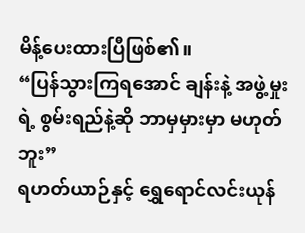မိန့်ပေးထားပြီဖြစ်၏။
“ပြန်သွားကြရအောင် ချန်းနဲ့ အဖွဲ့မှုးရဲ့ စွမ်းရည်နဲ့ဆို ဘာမှမှားမှာ မဟုတ်ဘူး”
ရဟတ်ယာဉ်နှင့် ရွှေရောင်လင်းယုန်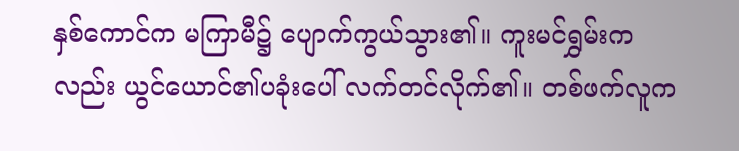နှစ်ကောင်က မကြာမီ၌ ပျောက်ကွယ်သွား၏။ ကူးမင်ရွှမ်းကလည်း ယွင်ယောင်၏ပခုံးပေါ် လက်တင်လိုက်၏။ တစ်ဖက်လူက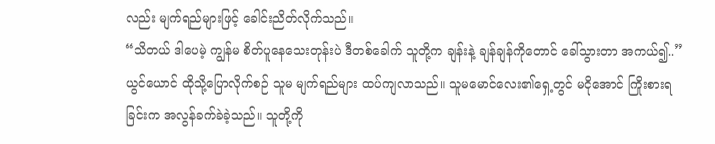လည်း မျက်ရည်များဖြင့် ခေါင်းညိတ်လိုက်သည်။
“သိတယ် ဒါပေမဲ့ ကျွန်မ စိတ်ပူနေသေးတုန်းပဲ ဒီတစ်ခေါက် သူတို့က ချန်းနဲ့ ချန်ချန်ကိုတောင် ခေါ်သွားတာ အကယ်၍..”
ယွင်ယောင် ထိုသို့ပြောလိုက်စဉ် သူမ မျက်ရည်များ ထပ်ကျလာသည်။ သူမမောင်လေး၏ရှေ့တွင် မငိုအောင် ကြိုးစားရခြင်းက အလွန်ခက်ခဲခဲ့သည်။ သူတို့ကို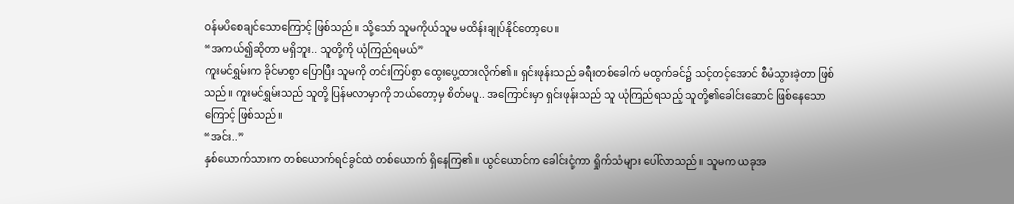ဝန်မပိစေချင်သောကြောင့် ဖြစ်သည်။ သို့သော် သူမကိုယ်သူမ မထိန်းချုပ်နိုင်တော့ပေ။
“အကယ်၍ဆိုတာ မရှိဘူး.. သူတို့ကို ယုံကြည်ရမယ်”
ကူးမင်ရွှမ်းက ခိုင်မာစွာ ပြောပြီး သူမကို တင်းကြပ်စွာ ထွေးပွေ့ထားလိုက်၏။ ရှင်းဖုန်းသည် ခရီးတစ်ခေါက် မထွက်ခင်၌ သင့်တင့်အောင် စီမံသွားခဲ့တာ ဖြစ်သည်။ ကူးမင်ရွှမ်းသည် သူတို့ ပြန်မလာမှာကို ဘယ်တော့မှ စိတ်မပူ.. အကြောင်းမှာ ရှင်းဖုန်းသည် သူ ယုံကြည်ရသည့် သူတို့၏ခေါင်းဆောင် ဖြစ်နေသောကြောင့် ဖြစ်သည်။
“အင်း..”
နှစ်ယောက်သားက တစ်ယောက်ရင်ခွင်ထဲ တစ်ယောက် ရှိနေကြ၏။ ယွင်ယောင်က ခေါင်းငုံ့ကာ ရှိုက်သံများ ပေါ်လာသည်။ သူမက ယခုအ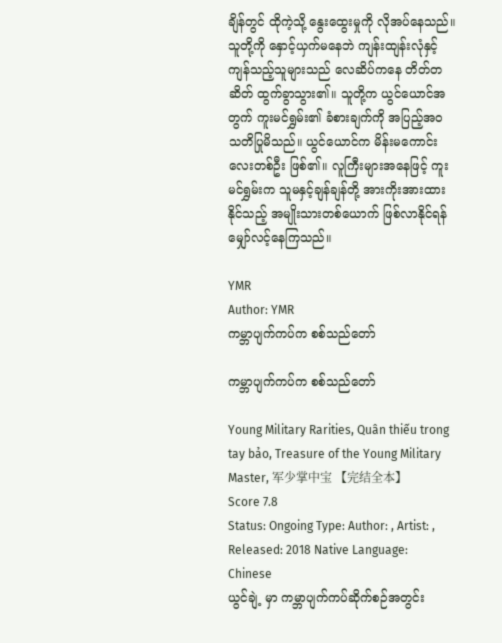ချိန်တွင် ထိုကဲ့သို့ နွေးထွေးမှုကို လိုအပ်နေသည်။ သူတို့ကို နှောင့်ယှက်မနေဘဲ ကျန်းထျန်းလုံနှင့် ကျန်သည့်သူများသည် လေဆိပ်ကနေ တိတ်တဆိတ် ထွက်ခွာသွား၏။ သူတို့က ယွင်ယောင်အတွက် ကူးမင်ရွှမ်း၏ ခံစားချက်ကို အပြည့်အဝ သတိပြုမိသည်။ ယွင်ယောင်က မိန်းမကောင်းလေးတစ်ဦး ဖြစ်၏။ လူကြီးများအနေဖြင့် ကူးမင်ရွှမ်းက သူမနှင့်ချန်ချန်တို့ အားကိုးအားထားနိုင်သည့် အမျိုးသားတစ်ယောက် ဖြစ်လာနိုင်ရန် မျှော်လင့်နေကြသည်။

YMR
Author: YMR
ကမ္ဘာပျက်ကပ်က စစ်သည်တော်

ကမ္ဘာပျက်ကပ်က စစ်သည်တော်

Young Military Rarities, Quân thiếu trong tay bảo, Treasure of the Young Military Master, 军少掌中宝 【完结全本】
Score 7.8
Status: Ongoing Type: Author: , Artist: , Released: 2018 Native Language: Chinese
ယွင်ချဲ့ မှာ ကမ္ဘာပျက်ကပ်ဆိုက်စဉ်အတွင်း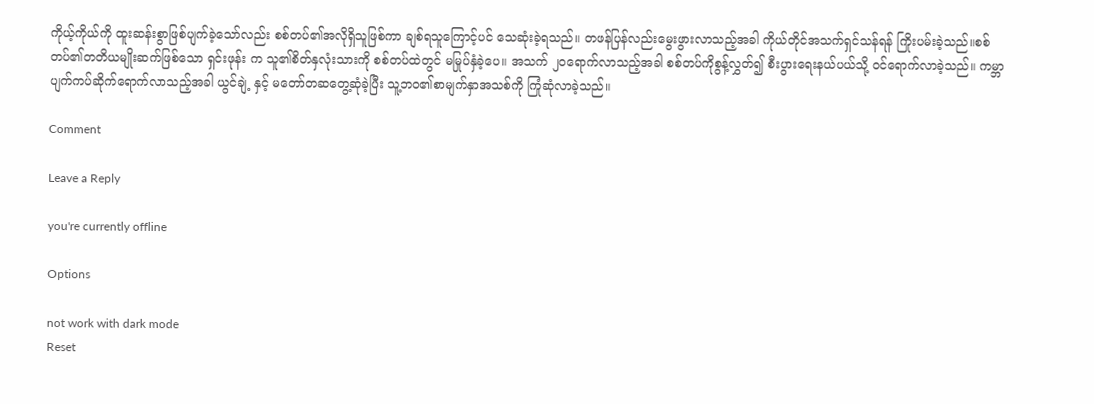ကိုယ့်ကိုယ်ကို ထူးဆန်းစွာဖြစ်ပျက်ခဲ့သော်လည်း စစ်တပ်၏အလိုရှိသူဖြစ်ကာ ချစ်ရသူကြောင့်ပင် သေဆုံးခဲ့ရသည်။ တဖန်ပြန်လည်းမွေးဖွားလာသည့်အခါ ကိုယ်တိုင်အသက်ရှင်သန်ရန် ကြိုးပမ်းခဲ့သည်။စစ်တပ်၏တတိယမျိုးဆက်ဖြစ်သော ရှင်းဖုန်း က သူ၏စိတ်နှလုံးသားကို စစ်တပ်ထဲတွင် မမြုပ်နှံခဲ့ပေ။ အသက် ၂၀ရောက်လာသည့်အခါ စစ်တပ်ကိုစွန့်လွှတ်၍ စီးပွားရေးနယ်ပယ်သို့ ဝင်ရောက်လာခဲ့သည်။ ကမ္ဘာပျက်ကပ်ဆိုက်ရောက်လာသည့်အခါ ယွင်ချဲ့ နှင့် မတော်တဆတွေ့ဆုံခဲ့ပြီး သူ့ဘဝ၏စာမျက်နှာအသစ်ကို ကြုံဆုံလာခဲ့သည်။

Comment

Leave a Reply

you're currently offline

Options

not work with dark mode
Reset